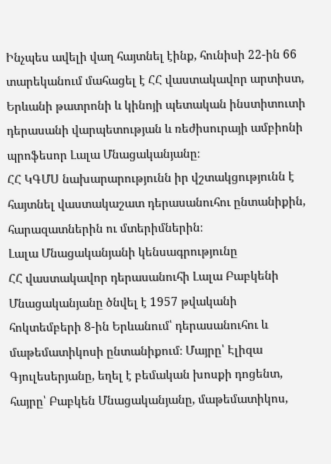Ինչպես ավելի վաղ հայտնել էինք, հունիսի 22-ին 66 տարեկանում մահացել է ՀՀ վաստակավոր արտիստ, Երևանի թատրոնի և կինոյի պետական ինստիտուտի դերասանի վարպետության և ռեժիսուրայի ամբիոնի պրոֆեսոր Լալա Մնացականյանը։
ՀՀ ԿԳՄՍ նախարարությունն իր վշտակցությունն է հայտնել վաստակաշատ դերասանուհու ընտանիքին, հարազատներին ու մտերիմներին։
Լալա Մնացականյանի կենսագրությունը
ՀՀ վաստակավոր դերասանուհի Լալա Բաբկենի Մնացականյանը ծնվել է 1957 թվականի հոկտեմբերի 8-ին Երևանում՝ դերասանուհու և մաթեմատիկոսի ընտանիքում։ Մայրը՝ Էլիզա Գյուլեսերյանը, եղել է բեմական խոսքի դոցենտ, հայրը՝ Բաբկեն Մնացականյանը, մաթեմատիկոս,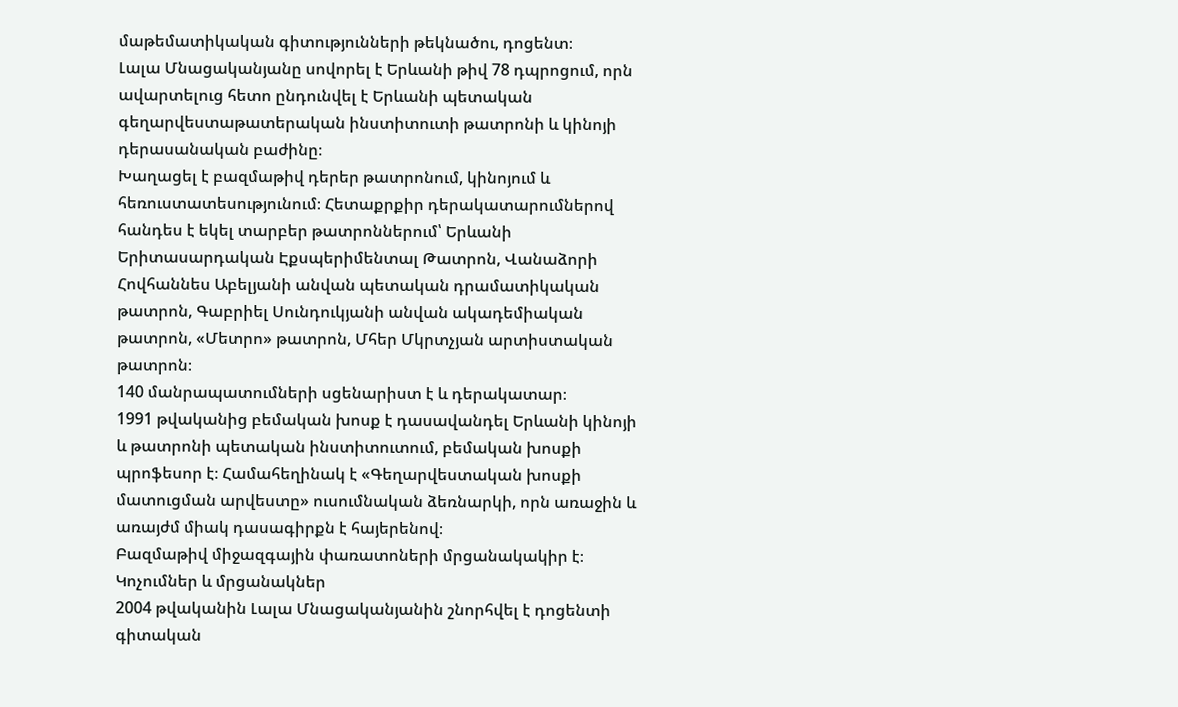մաթեմատիկական գիտությունների թեկնածու, դոցենտ։
Լալա Մնացականյանը սովորել է Երևանի թիվ 78 դպրոցում, որն ավարտելուց հետո ընդունվել է Երևանի պետական գեղարվեստաթատերական ինստիտուտի թատրոնի և կինոյի դերասանական բաժինը։
Խաղացել է բազմաթիվ դերեր թատրոնում, կինոյում և հեռուստատեսությունում։ Հետաքրքիր դերակատարումներով հանդես է եկել տարբեր թատրոններում՝ Երևանի Երիտասարդական Էքսպերիմենտալ Թատրոն, Վանաձորի Հովհաննես Աբելյանի անվան պետական դրամատիկական թատրոն, Գաբրիել Սունդուկյանի անվան ակադեմիական թատրոն, «Մետրո» թատրոն, Մհեր Մկրտչյան արտիստական թատրոն։
140 մանրապատումների սցենարիստ է և դերակատար։
1991 թվականից բեմական խոսք է դասավանդել Երևանի կինոյի և թատրոնի պետական ինստիտուտում, բեմական խոսքի պրոֆեսոր է։ Համահեղինակ է «Գեղարվեստական խոսքի մատուցման արվեստը» ուսումնական ձեռնարկի, որն առաջին և առայժմ միակ դասագիրքն է հայերենով։
Բազմաթիվ միջազգային փառատոների մրցանակակիր է։
Կոչումներ և մրցանակներ
2004 թվականին Լալա Մնացականյանին շնորհվել է դոցենտի գիտական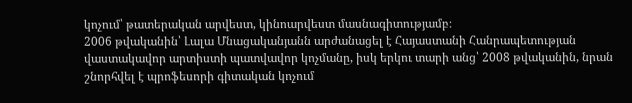կոչում՝ թատերական արվեստ, կինոարվեստ մասնագիտությամբ։
2006 թվականին՝ Լալա Մնացականյանն արժանացել է Հայաստանի Հանրապետության վաստակավոր արտիստի պատվավոր կոչմանը, իսկ երկու տարի անց՝ 2008 թվականին, նրան շնորհվել է պրոֆեսորի գիտական կոչում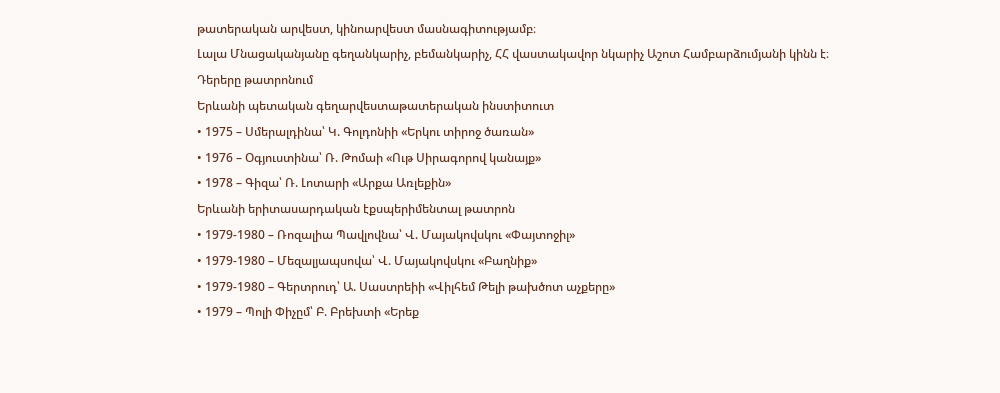թատերական արվեստ, կինոարվեստ մասնագիտությամբ։
Լալա Մնացականյանը գեղանկարիչ, բեմանկարիչ, ՀՀ վաստակավոր նկարիչ Աշոտ Համբարձումյանի կինն է։
Դերերը թատրոնում
Երևանի պետական գեղարվեստաթատերական ինստիտուտ
• 1975 – Սմերալդինա՝ Կ. Գոլդոնիի «Երկու տիրոջ ծառան»
• 1976 – Օգյուստինա՝ Ռ. Թոմաի «Ութ Սիրագորով կանայք»
• 1978 – Գիզա՝ Ռ. Լոտարի «Արքա Առլեքին»
Երևանի երիտասարդական էքսպերիմենտալ թատրոն
• 1979-1980 – Ռոզալիա Պավլովնա՝ Վ. Մայակովսկու «Փայտոջիլ»
• 1979-1980 – Մեզալյապսովա՝ Վ. Մայակովսկու «Բաղնիք»
• 1979-1980 – Գերտրուդ՝ Ա. Սաստրեիի «Վիլհեմ Թելի թախծոտ աչքերը»
• 1979 – Պոլի Փիչըմ՝ Բ. Բրեխտի «Երեք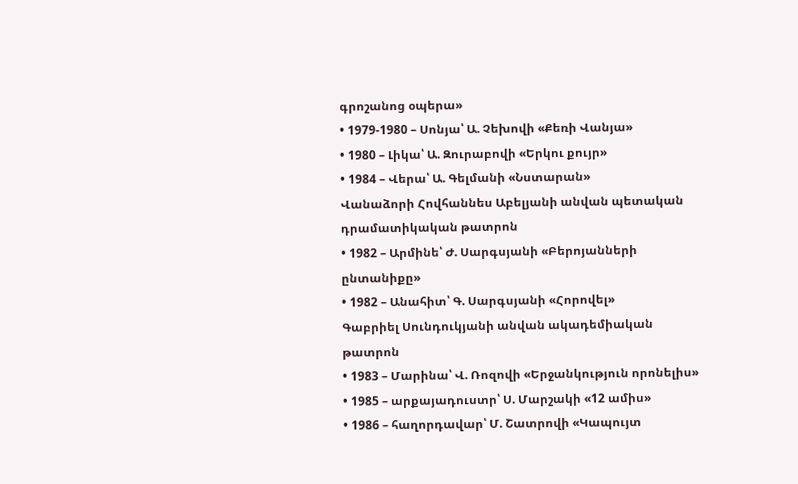գրոշանոց օպերա»
• 1979-1980 – Սոնյա՝ Ա. Չեխովի «Քեռի Վանյա»
• 1980 – Լիկա՝ Ա. Զուրաբովի «Երկու քույր»
• 1984 – Վերա՝ Ա. Գելմանի «Նստարան»
Վանաձորի Հովհաննես Աբելյանի անվան պետական դրամատիկական թատրոն
• 1982 – Արմինե՝ Ժ. Սարգսյանի «Բերոյանների ընտանիքը»
• 1982 – Անահիտ՝ Գ. Սարգսյանի «Հորովել»
Գաբրիել Սունդուկյանի անվան ակադեմիական թատրոն
• 1983 – Մարինա՝ Վ. Ռոզովի «Երջանկություն որոնելիս»
• 1985 – արքայադուստր՝ Ս. Մարշակի «12 ամիս»
• 1986 – հաղորդավար՝ Մ. Շատրովի «Կապույտ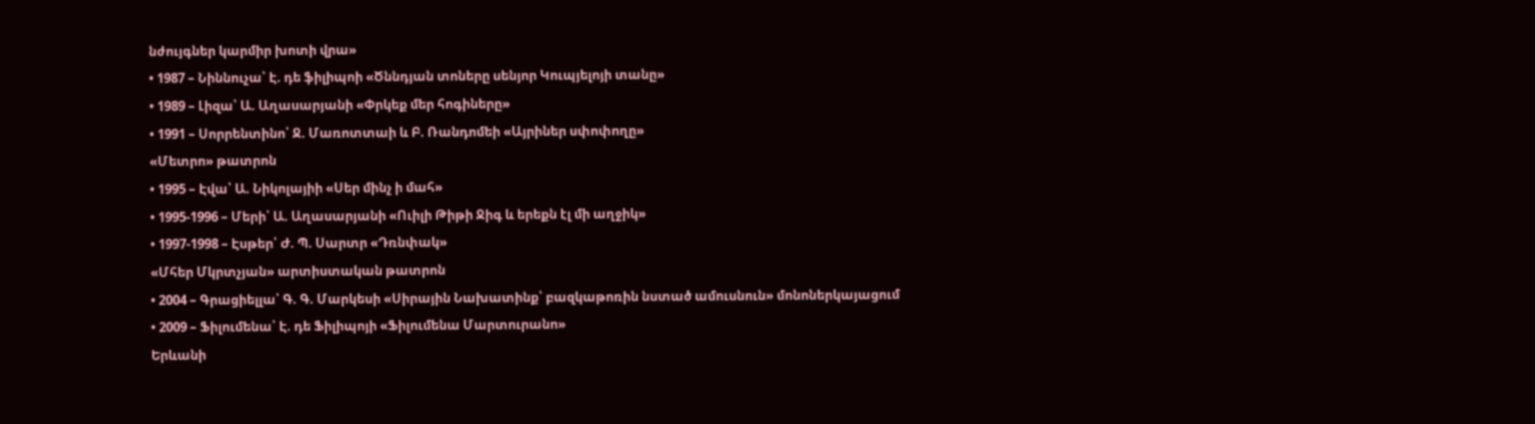նժույգներ կարմիր խոտի վրա»
• 1987 – Նիննուչա՝ Է. դե ֆիլիպոի «Ծննդյան տոները սենյոր Կուպյելոյի տանը»
• 1989 – Լիզա՝ Ա. Աղասարյանի «Փրկեք մեր հոգիները»
• 1991 – Սորրենտինո՝ Ջ. Մառոտտաի և Բ. Ռանդոմեի «Այրիներ սփոփողը»
«Մետրո» թատրոն
• 1995 – Էվա՝ Ա. Նիկոլայիի «Սեր մինչ ի մահ»
• 1995-1996 – Մերի՝ Ա. Աղասարյանի «Ուիլի Թիթի Ջիգ և երեքն էլ մի աղջիկ»
• 1997-1998 – Էսթեր՝ Ժ. Պ. Սարտր «Դռնփակ»
«Մհեր Մկրտչյան» արտիստական թատրոն
• 2004 – Գրացիելլա՝ Գ. Գ. Մարկեսի «Սիրային Նախատինք՝ բազկաթոռին նստած ամուսնուն» մոնոներկայացում
• 2009 – Ֆիլումենա՝ Է. դե Ֆիլիպոյի «Ֆիլումենա Մարտուրանո»
Երևանի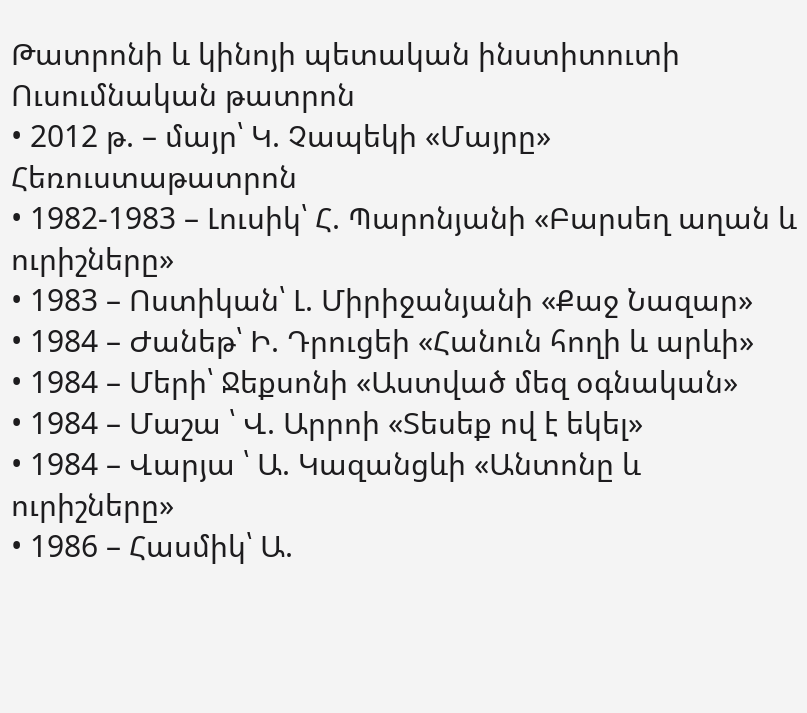Թատրոնի և կինոյի պետական ինստիտուտի Ուսումնական թատրոն
• 2012 թ. – մայր՝ Կ. Չապեկի «Մայրը»
Հեռուստաթատրոն
• 1982-1983 – Լուսիկ՝ Հ. Պարոնյանի «Բարսեղ աղան և ուրիշները»
• 1983 – Ոստիկան՝ Լ. Միրիջանյանի «Քաջ Նազար»
• 1984 – Ժանեթ՝ Ի. Դրուցեի «Հանուն հողի և արևի»
• 1984 – Մերի՝ Ջեքսոնի «Աստված մեզ օգնական»
• 1984 – Մաշա ՝ Վ. Արրոի «Տեսեք ով է եկել»
• 1984 – Վարյա ՝ Ա. Կազանցևի «Անտոնը և ուրիշները»
• 1986 – Հասմիկ՝ Ա.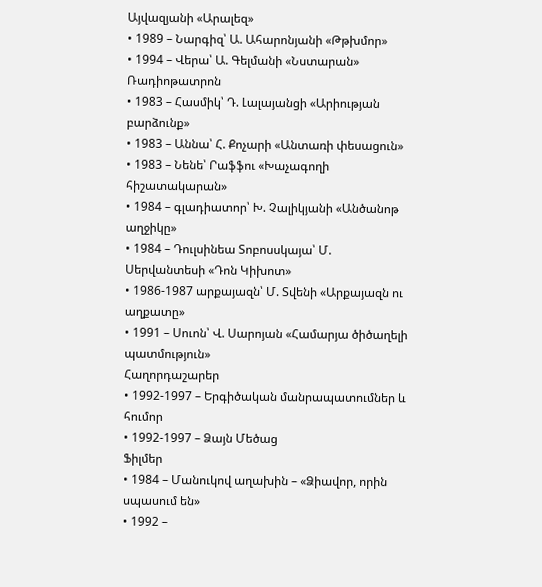Այվազյանի «Արալեզ»
• 1989 – Նարգիզ՝ Ա. Ահարոնյանի «Թթխմոր»
• 1994 – Վերա՝ Ա. Գելմանի «Նստարան»
Ռադիոթատրոն
• 1983 – Հասմիկ՝ Դ. Լալայանցի «Արիության բարձունք»
• 1983 – Աննա՝ Հ. Քոչարի «Անտառի փեսացուն»
• 1983 – Նենե՝ Րաֆֆու «Խաչագողի հիշատակարան»
• 1984 – գլադիատոր՝ Խ. Չալիկյանի «Անծանոթ աղջիկը»
• 1984 – Դուլսինեա Տոբոսսկայա՝ Մ. Սերվանտեսի «Դոն Կիխոտ»
• 1986-1987 արքայազն՝ Մ. Տվենի «Արքայազն ու աղքատը»
• 1991 – Սուոն՝ Վ. Սարոյան «Համարյա ծիծաղելի պատմություն»
Հաղորդաշարեր
• 1992-1997 – Երգիծական մանրապատումներ և հումոր
• 1992-1997 – Ձայն Մեծաց
Ֆիլմեր
• 1984 – Մանուկով աղախին – «Ձիավոր, որին սպասում են»
• 1992 –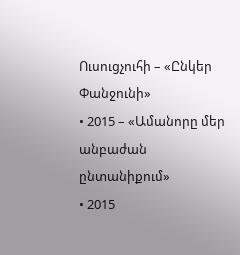Ուսուցչուհի – «Ընկեր Փանջունի»
• 2015 – «Ամանորը մեր անբաժան ընտանիքում»
• 2015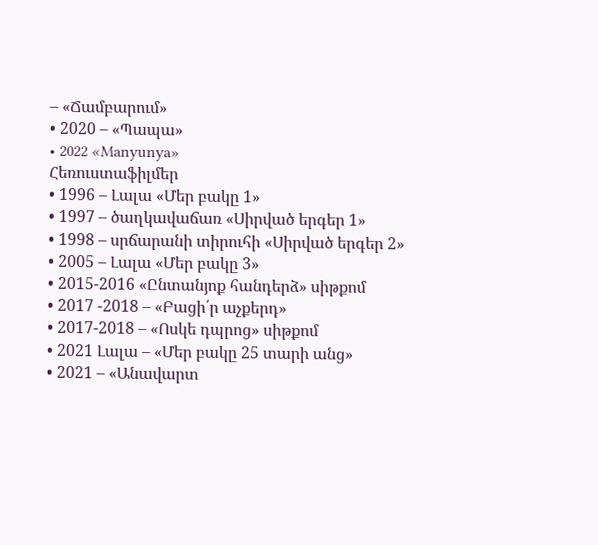– «Ճամբարում»
• 2020 – «Պապա»
• 2022 «Manyunya»
Հեռուստաֆիլմեր
• 1996 – Լալա «Մեր բակը 1»
• 1997 – ծաղկավաճառ «Սիրված երգեր 1»
• 1998 – սրճարանի տիրուհի «Սիրված երգեր 2»
• 2005 – Լալա «Մեր բակը 3»
• 2015-2016 «Ընտանյոք հանդերձ» սիթքոմ
• 2017 -2018 – «Բացի՛ր աչքերդ»
• 2017-2018 – «Ոսկե դպրոց» սիթքոմ
• 2021 Լալա – «Մեր բակը 25 տարի անց»
• 2021 – «Անավարտ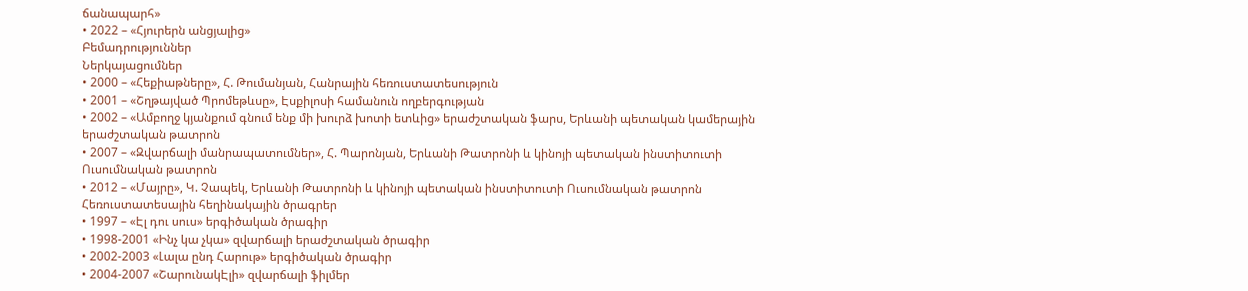ճանապարհ»
• 2022 – «Հյուրերն անցյալից»
Բեմադրություններ
Ներկայացումներ
• 2000 – «Հեքիաթները», Հ. Թումանյան, Հանրային հեռուստատեսություն
• 2001 – «Շղթայված Պրոմեթևսը», Էսքիլոսի համանուն ողբերգության
• 2002 – «Ամբողջ կյանքում գնում ենք մի խուրձ խոտի ետևից» երաժշտական ֆարս, Երևանի պետական կամերային երաժշտական թատրոն
• 2007 – «Զվարճալի մանրապատումներ», Հ. Պարոնյան, Երևանի Թատրոնի և կինոյի պետական ինստիտուտի Ուսումնական թատրոն
• 2012 – «Մայրը», Կ. Չապեկ, Երևանի Թատրոնի և կինոյի պետական ինստիտուտի Ուսումնական թատրոն
Հեռուստատեսային հեղինակային ծրագրեր
• 1997 – «Էլ դու սուս» երգիծական ծրագիր
• 1998-2001 «Ինչ կա չկա» զվարճալի երաժշտական ծրագիր
• 2002-2003 «Լալա ընդ Հարութ» երգիծական ծրագիր
• 2004-2007 «ՇարունակԷլի» զվարճալի ֆիլմեր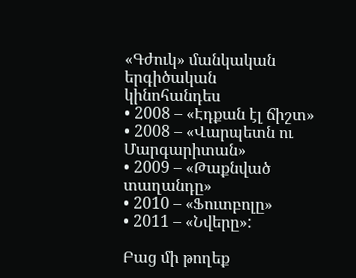«Գժուկ» մանկական երգիծական կինոհանդես
• 2008 – «Էդքան էլ ճիշտ»
• 2008 – «Վարպետն ու Մարգարիտան»
• 2009 – «Թաքնված տաղանդը»
• 2010 – «Ֆուտբոլը»
• 2011 – «Նվերը»:

Բաց մի թողեք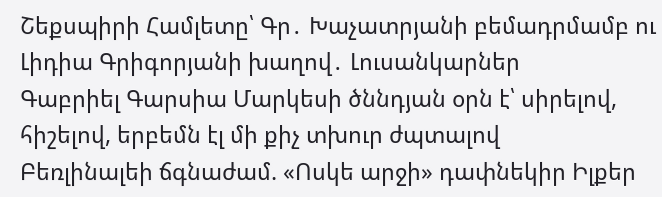Շեքսպիրի Համլետը՝ Գր․ Խաչատրյանի բեմադրմամբ ու Լիդիա Գրիգորյանի խաղով․ Լուսանկարներ
Գաբրիել Գարսիա Մարկեսի ծննդյան օրն է՝ սիրելով, հիշելով, երբեմն էլ մի քիչ տխուր ժպտալով
Բեռլինալեի ճգնաժամ. «Ոսկե արջի» դափնեկիր Իլքեր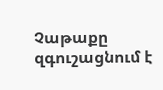Չաթաքը զգուշացնում է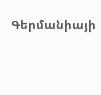Գերմանիայի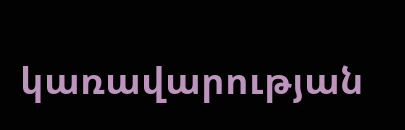կառավարության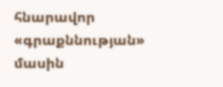հնարավոր «գրաքննության» մասին